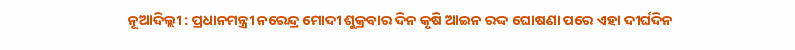ନୂଆଦିଲ୍ଲୀ : ପ୍ରଧାନମନ୍ତ୍ରୀ ନରେନ୍ଦ୍ର ମୋଦୀ ଶୁକ୍ରବାର ଦିନ କୃଷି ଆଇନ ରଦ୍ଦ ଘୋଷଣା ପରେ ଏହା ଦୀର୍ଘଦିନ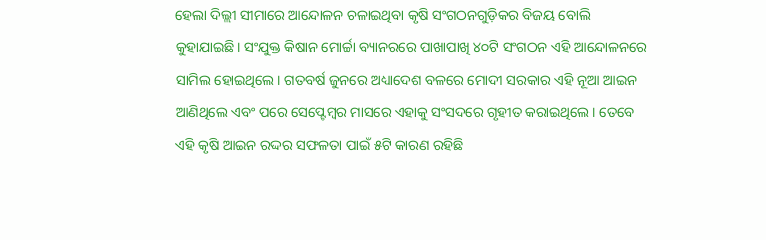ହେଲା ଦିଲ୍ଲୀ ସୀମାରେ ଆନ୍ଦୋଳନ ଚଳାଇଥିବା କୃଷି ସଂଗଠନଗୁଡ଼ିକର ବିଜୟ ବୋଲି କୁହାଯାଇଛି। ସଂଯୁକ୍ତ କିଷାନ ମୋର୍ଚ୍ଚା ବ୍ୟାନରରେ ପାଖାପାଖି ୪୦ଟି ସଂଗଠନ ଏହି ଆନ୍ଦୋଳନରେ ସାମିଲ ହୋଇଥିଲେ। ଗତବର୍ଷ ଜୁନରେ ଅଧ୍ୟାଦେଶ ବଳରେ ମୋଦୀ ସରକାର ଏହି ନୂଆ ଆଇନ ଆଣିଥିଲେ ଏବଂ ପରେ ସେପ୍ଟେମ୍ବର ମାସରେ ଏହାକୁ ସଂସଦରେ ଗୃହୀତ କରାଇଥିଲେ। ତେବେ ଏହି କୃଷି ଆଇନ ରଦ୍ଦର ସଫଳତା ପାଇଁ ୫ଟି କାରଣ ରହିଛି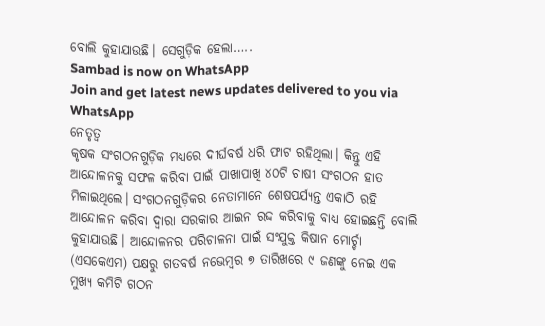ବୋଲି କୁହାଯାଉଛି। ସେଗୁଡ଼ିକ ହେଲା…..
Sambad is now on WhatsApp
Join and get latest news updates delivered to you via WhatsApp
ନେତୃତ୍ବ
କୃଷକ ସଂଗଠନଗୁଡ଼ିକ ମଧ୍ୟରେ ଦୀର୍ଘବର୍ଷ ଧରି ଫାଟ ରହିଥିଲା। କିନ୍ତୁ ଏହି ଆନ୍ଦୋଳନକୁ ସଫଳ କରିବା ପାଇଁ ପାଖାପାଖି ୪୦ଟି ଚାଷୀ ସଂଗଠନ ହାତ ମିଳାଇଥିଲେ। ସଂଗଠନଗୁଡ଼ିକର ନେତାମାନେ ଶେଷପର୍ଯ୍ୟନ୍ତ ଏକାଠି ରହି ଆନ୍ଦୋଳନ କରିବା ଦ୍ବାରା ସରକାର ଆଇନ ରଦ୍ଦ କରିବାକୁ ବାଧ୍ୟ ହୋଇଛନ୍ତି ବୋଲି କୁହାଯାଉଛି। ଆନ୍ଦୋଳନର ପରିଚାଳନା ପାଇଁ ସଂଯୁକ୍ତ କିଷାନ ମୋର୍ଚ୍ଚା (ଏସକେଏମ) ପକ୍ଷରୁ ଗତବର୍ଷ ନଭେମ୍ବର ୭ ତାରିଖରେ ୯ ଜଣଙ୍କୁ ନେଇ ଏକ ମୁଖ୍ୟ କମିଟି ଗଠନ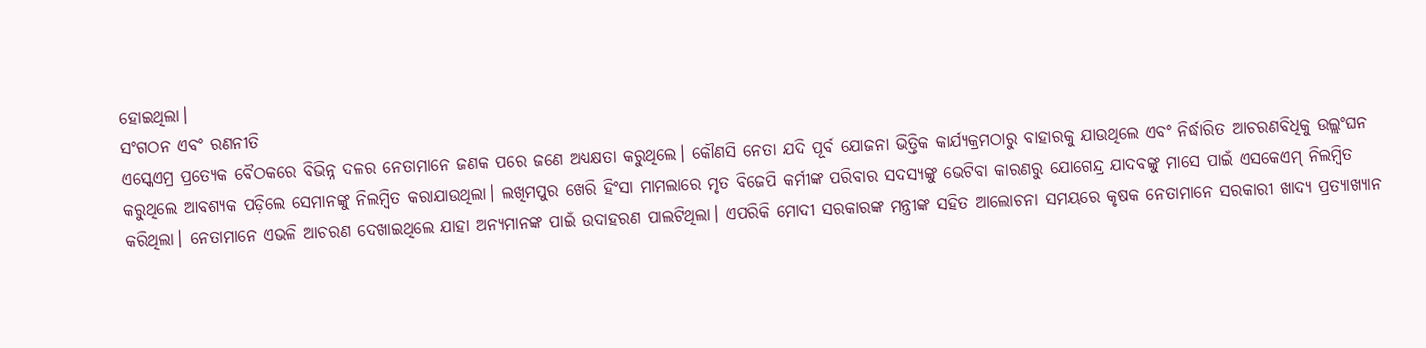ହୋଇଥିଲା।
ସଂଗଠନ ଏବଂ ରଣନୀତି
ଏସ୍କେଏମ୍ର ପ୍ରତ୍ୟେକ ବୈଠକରେ ବିଭିନ୍ନ ଦଳର ନେତାମାନେ ଜଣକ ପରେ ଜଣେ ଅଧ୍ୟକ୍ଷତା କରୁଥିଲେ। କୌଣସି ନେତା ଯଦି ପୂର୍ବ ଯୋଜନା ଭିତ୍ତିକ କାର୍ଯ୍ୟକ୍ରମଠାରୁ ବାହାରକୁ ଯାଉଥିଲେ ଏବଂ ନିର୍ଦ୍ଧାରିତ ଆଚରଣବିଧିକୁ ଉଲ୍ଲଂଘନ କରୁଥିଲେ ଆବଶ୍ୟକ ପଡ଼ିଲେ ସେମାନଙ୍କୁ ନିଲମ୍ବିତ କରାଯାଉଥିଲା। ଲଖିମପୁର ଖେରି ହିଂସା ମାମଲାରେ ମୃତ ବିଜେପି କର୍ମୀଙ୍କ ପରିବାର ସଦସ୍ୟଙ୍କୁ ଭେଟିବା କାରଣରୁ ଯୋଗେନ୍ଦ୍ର ଯାଦବଙ୍କୁ ମାସେ ପାଇଁ ଏସକେଏମ୍ ନିଲମ୍ବିତ କରିଥିଲା। ନେତାମାନେ ଏଭଳି ଆଚରଣ ଦେଖାଇଥିଲେ ଯାହା ଅନ୍ୟମାନଙ୍କ ପାଇଁ ଉଦାହରଣ ପାଲଟିଥିଲା। ଏପରିକି ମୋଦୀ ସରକାରଙ୍କ ମନ୍ତ୍ରୀଙ୍କ ସହିତ ଆଲୋଚନା ସମୟରେ କୃଷକ ନେତାମାନେ ସରକାରୀ ଖାଦ୍ୟ ପ୍ରତ୍ୟାଖ୍ୟାନ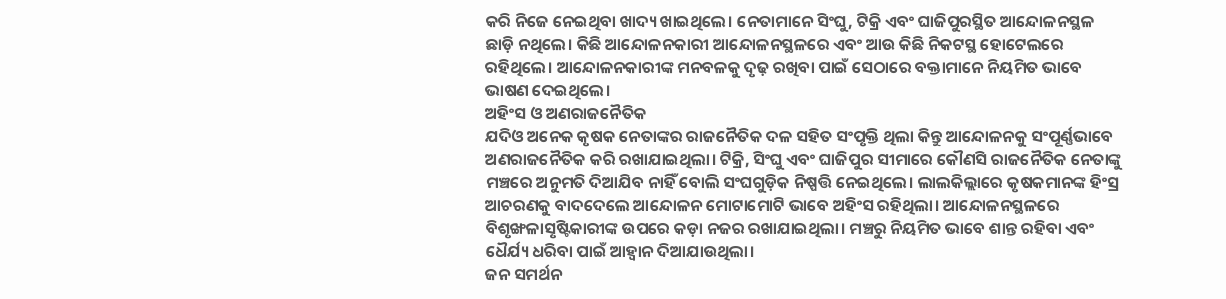କରି ନିଜେ ନେଇଥିବା ଖାଦ୍ୟ ଖାଇଥିଲେ। ନେତାମାନେ ସିଂଘୁ, ଟିକ୍ରି ଏବଂ ଘାଜିପୁରସ୍ଥିତ ଆନ୍ଦୋଳନସ୍ଥଳ ଛାଡ଼ି ନଥିଲେ। କିଛି ଆନ୍ଦୋଳନକାରୀ ଆନ୍ଦୋଳନସ୍ଥଳରେ ଏବଂ ଆଉ କିଛି ନିକଟସ୍ଥ ହୋଟେଲରେ ରହିଥିଲେ। ଆନ୍ଦୋଳନକାରୀଙ୍କ ମନବଳକୁ ଦୃଢ଼ ରଖିବା ପାଇଁ ସେଠାରେ ବକ୍ତାମାନେ ନିୟମିତ ଭାବେ ଭାଷଣ ଦେଇଥିଲେ।
ଅହିଂସ ଓ ଅଣରାଜନୈତିକ
ଯଦିଓ ଅନେକ କୃଷକ ନେତାଙ୍କର ରାଜନୈତିକ ଦଳ ସହିତ ସଂପୃକ୍ତି ଥିଲା କିନ୍ତୁ ଆନ୍ଦୋଳନକୁ ସଂପୂର୍ଣ୍ଣଭାବେ ଅଣରାଜନୈତିକ କରି ରଖାଯାଇଥିଲା। ଟିକ୍ରି, ସିଂଘୁ ଏବଂ ଘାଜିପୁର ସୀମାରେ କୌଣସି ରାଜନୈତିକ ନେତାଙ୍କୁ ମଞ୍ଚରେ ଅନୁମତି ଦିଆଯିବ ନାହିଁ ବୋଲି ସଂଘଗୁଡ଼ିକ ନିଷ୍ପତ୍ତି ନେଇଥିଲେ। ଲାଲକିଲ୍ଲାରେ କୃଷକମାନଙ୍କ ହିଂସ୍ର ଆଚରଣକୁ ବାଦଦେଲେ ଆନ୍ଦୋଳନ ମୋଟାମୋଟି ଭାବେ ଅହିଂସ ରହିଥିଲା। ଆନ୍ଦୋଳନସ୍ଥଳରେ ବିଶୃଙ୍ଖଳାସୃଷ୍ଟିକାରୀଙ୍କ ଉପରେ କଡ଼ା ନଜର ରଖାଯାଇଥିଲା। ମଞ୍ଚରୁ ନିୟମିତ ଭାବେ ଶାନ୍ତ ରହିବା ଏବଂ ଧୈର୍ଯ୍ୟ ଧରିବା ପାଇଁ ଆହ୍ବାନ ଦିଆଯାଉଥିଲା।
ଜନ ସମର୍ଥନ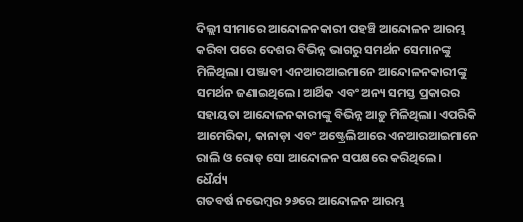ଦିଲ୍ଲୀ ସୀମାରେ ଆନ୍ଦୋଳନକାରୀ ପହଞ୍ଚି ଆନ୍ଦୋଳନ ଆରମ୍ଭ କରିବା ପରେ ଦେଶର ବିଭିନ୍ନ ଭାଗରୁ ସମର୍ଥନ ସେମାନଙ୍କୁ ମିଳିଥିଲା। ପଞ୍ଜାବୀ ଏନଆରଆଇମାନେ ଆନ୍ଦୋଳନକାରୀଙ୍କୁ ସମର୍ଥନ ଜଣାଇଥିଲେ। ଆର୍ଥିକ ଏବଂ ଅନ୍ୟ ସମସ୍ତ ପ୍ରକାରର ସହାୟତା ଆନ୍ଦୋଳନକାରୀଙ୍କୁ ବିଭିନ୍ନ ଆଡ଼ୁ ମିଳିଥିଲା। ଏପରିକି ଆମେରିକା, କାନାଡ଼ା ଏବଂ ଅଷ୍ଟ୍ରେଲିଆରେ ଏନଆରଆଇମାନେ ରାଲି ଓ ରୋଡ୍ ସୋ ଆନ୍ଦୋଳନ ସପକ୍ଷରେ କରିଥିଲେ।
ଧୈର୍ଯ୍ୟ
ଗତବର୍ଷ ନଭେମ୍ବର ୨୬ରେ ଆନ୍ଦୋଳନ ଆରମ୍ଭ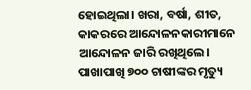ହୋଇଥିଲା। ଖରା, ବର୍ଷା, ଶୀତ, କାକରରେ ଆନ୍ଦୋଳନକାରୀମାନେ ଆନ୍ଦୋଳନ ଜାରି ରଖିଥିଲେ। ପାଖାପାଖି ୭୦୦ ଚାଷୀଙ୍କର ମୃତ୍ୟୁ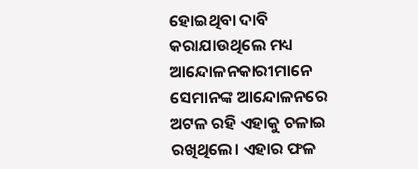ହୋଇଥିବା ଦାବି କରାଯାଉଥିଲେ ମଧ୍ୟ ଆନ୍ଦୋଳନକାରୀମାନେ ସେମାନଙ୍କ ଆନ୍ଦୋଳନରେ ଅଟଳ ରହି ଏହାକୁ ଚଳାଇ ରଖିଥିଲେ। ଏହାର ଫଳ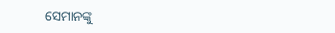ସେମାନଙ୍କୁ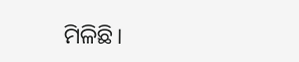ମିଳିଛି।